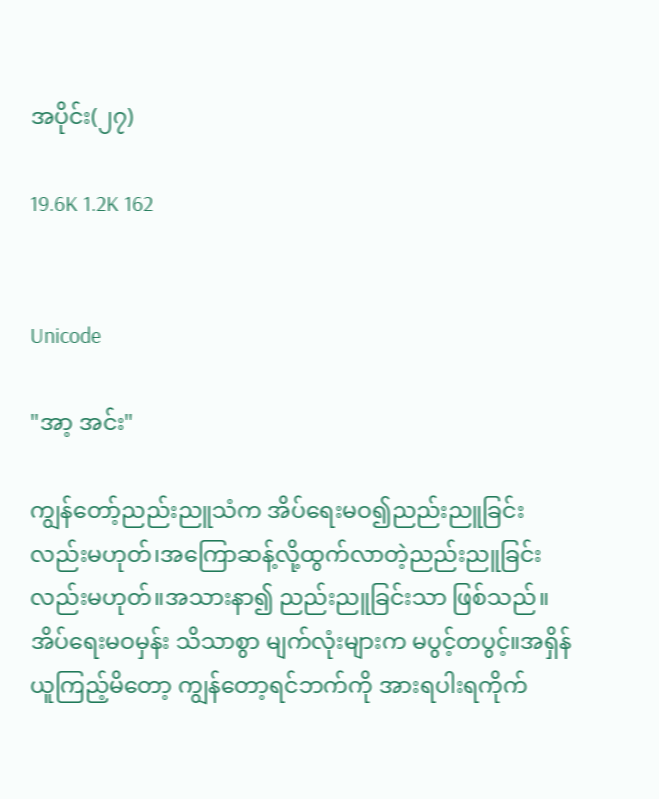အပိုင်း(၂၇)

19.6K 1.2K 162


Unicode

"အာ့ အင်း"

ကျွန်တော့်ညည်းညူသံက အိပ်ရေးမဝ၍ညည်းညူခြင်းလည်းမဟုတ်၊အကြောဆန့်လို့ထွက်လာတဲ့ညည်းညူခြင်းလည်းမဟုတ်။အသားနာ၍ ညည်းညူခြင်းသာ ဖြစ်သည်။အိပ်ရေးမဝမှန်း သိသာစွာ မျက်လုံးများက မပွင့်တပွင့်။အရှိန်ယူကြည့်မိတော့ ကျွန်တော့ရင်ဘက်ကို အားရပါးရကိုက်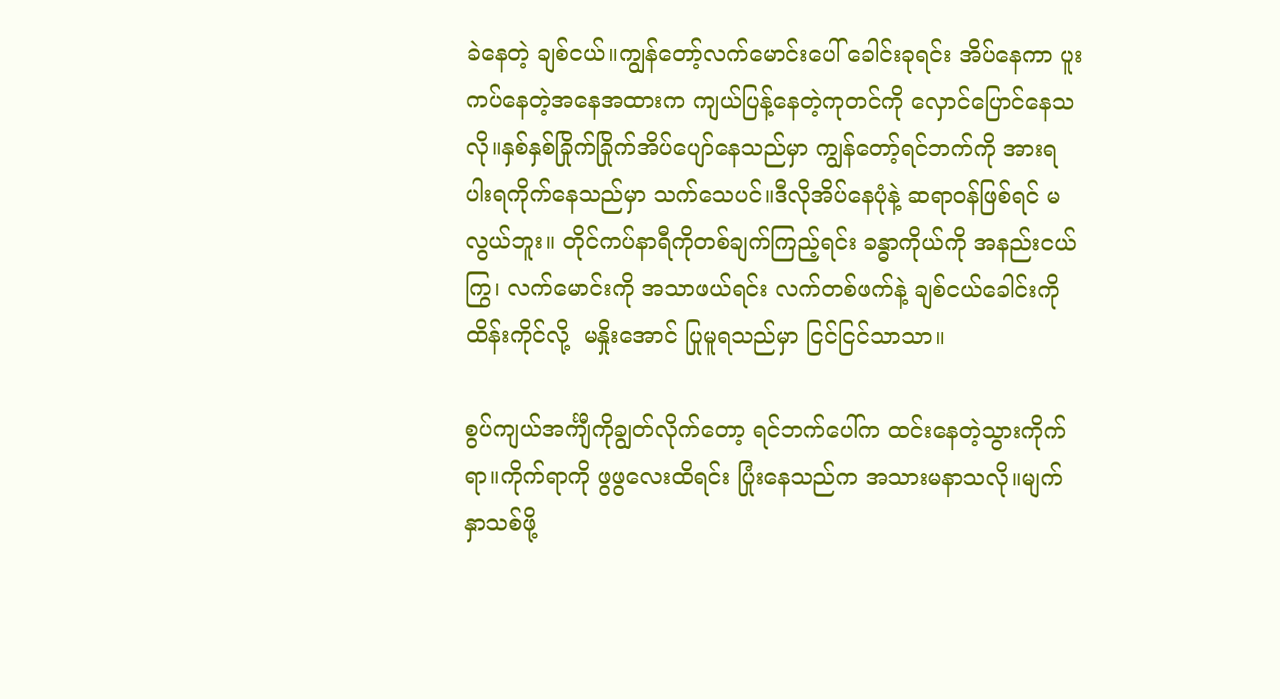ခဲနေတဲ့ ချစ်ငယ်။ကျွန်တော့်လက်မောင်းပေါ် ခေါင်းခုရင်း အိပ်နေကာ ပူးကပ်နေတဲ့အနေအထားက ကျယ်ပြန့်နေတဲ့ကုတင်ကို လှောင်ပြောင်နေသလို။နှစ်နှစ်ခြိုက်ခြိုက်အိပ်ပျော်နေသည်မှာ ကျွန်တော့်ရင်ဘက်ကို အားရပါးရကိုက်နေသည်မှာ သက်သေပင်။ဒီလိုအိပ်နေပုံနဲ့ ဆရာဝန်ဖြစ်ရင် မလွယ်ဘူး။ တိုင်ကပ်နာရီကိုတစ်ချက်ကြည့်ရင်း ခန္ဓာကိုယ်ကို အနည်းငယ်ကြွ၊ လက်မောင်းကို အသာဖယ်ရင်း လက်တစ်ဖက်နဲ့ ချစ်ငယ်ခေါင်းကို ထိန်းကိုင်လို့  မနှိုးအောင် ပြုမူရသည်မှာ ငြင်ငြင်သာသာ။

စွပ်ကျယ်အင်္ကျီကိုချွတ်လိုက်တော့ ရင်ဘက်ပေါ်က ထင်းနေတဲ့သွားကိုက်ရာ။ကိုက်ရာကို ဖွဖွလေးထိရင်း ပြုံးနေသည်က အသားမနာသလို။မျက်နှာသစ်ဖို့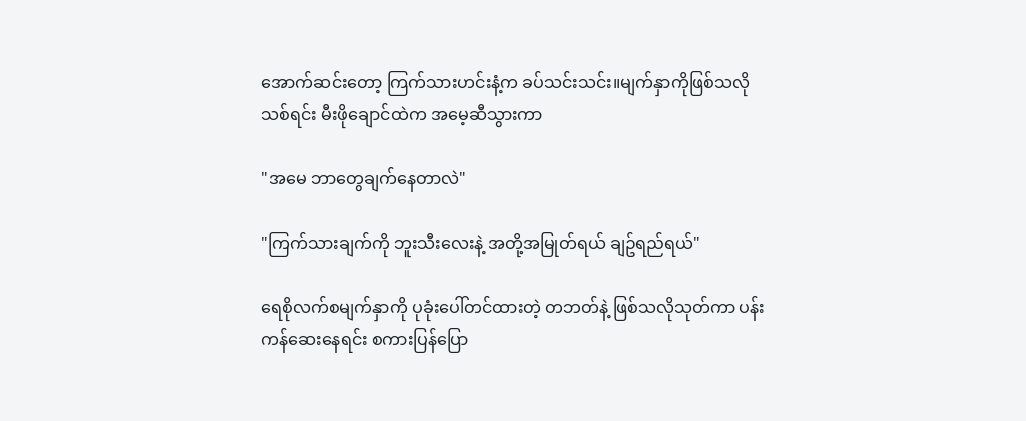အောက်ဆင်းတော့ ကြက်သားဟင်းနံ့က ခပ်သင်းသင်း။မျက်နှာကိုဖြစ်သလိုသစ်ရင်း မီးဖိုချောင်ထဲက အမေ့ဆီသွားကာ

"အမေ ဘာတွေချက်နေတာလဲ"

"ကြက်သားချက်ကို ဘူးသီးလေးနဲ့ အတို့အမြုတ်ရယ် ချဥ်ရည်ရယ်"

ရေစိုလက်စမျက်နှာကို ပုခုံးပေါ်တင်ထားတဲ့ တဘတ်နဲ့ ဖြစ်သလိုသုတ်ကာ ပန်းကန်ဆေးနေရင်း စကားပြန်ပြော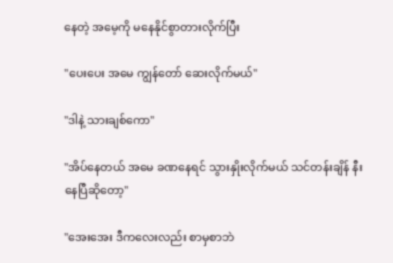နေတဲ့ အမေ့ကို မနေနိုင်စွာတားလိုက်ပြီး

"ပေးပေး အမေ ကျွန်တော် ဆေးလိုက်မယ်"

"ဒါနဲ့ သားချစ်ကော"

"အိပ်နေတယ် အမေ ခဏနေရင် သွားနှိုးလိုက်မယ် သင်တန်းချိန် နီးနေပြီဆိုတော့"

"အေးအေး ဒီကလေးလည်း စာမှစာဘဲ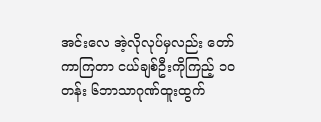အင်းလေ အဲ့လိုလုပ်မှလည်း တော်ကာကြတာ ငယ်ချစ်ဦးကိုကြည့် ၁၀တန်း ၆ဘာသာဂုဏ်ထူးထွက်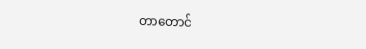တာတောင်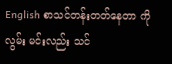English စာသင်တန်းတတ်နေတာ ကိုလွမ်း မင်းလည်း သင်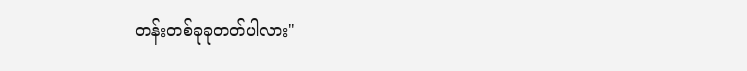တန်းတစ်ခုခုတတ်ပါလား"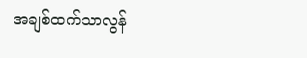အချစ်ထက်သာလွန်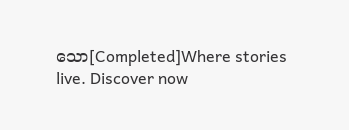သော[Completed]Where stories live. Discover now